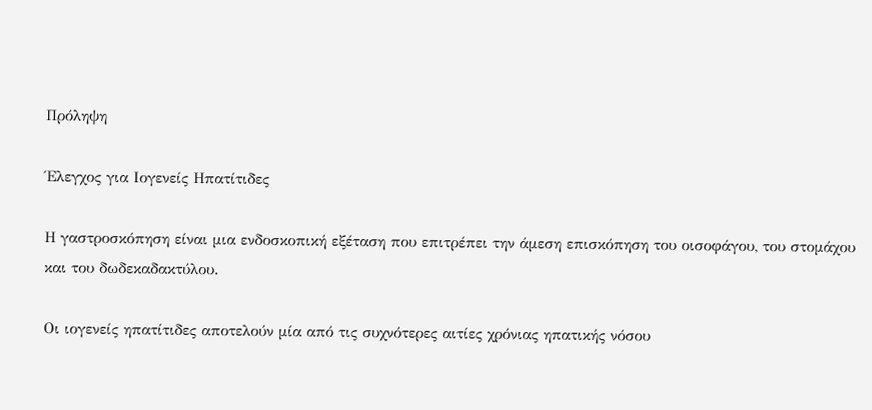Πρόληψη

Έλεγχος για Ιογενείς Ηπατίτιδες

Η γαστροσκόπηση είναι μια ενδοσκοπική εξέταση που επιτρέπει την άμεση επισκόπηση του οισοφάγου, του στομάχου και του δωδεκαδακτύλου.

Οι ιογενείς ηπατίτιδες αποτελούν μία από τις συχνότερες αιτίες χρόνιας ηπατικής νόσου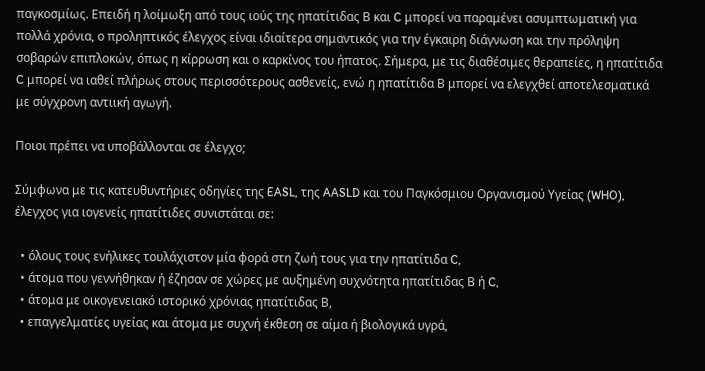παγκοσμίως. Επειδή η λοίμωξη από τους ιούς της ηπατίτιδας Β και C μπορεί να παραμένει ασυμπτωματική για πολλά χρόνια, ο προληπτικός έλεγχος είναι ιδιαίτερα σημαντικός για την έγκαιρη διάγνωση και την πρόληψη σοβαρών επιπλοκών, όπως η κίρρωση και ο καρκίνος του ήπατος. Σήμερα, με τις διαθέσιμες θεραπείες, η ηπατίτιδα C μπορεί να ιαθεί πλήρως στους περισσότερους ασθενείς, ενώ η ηπατίτιδα Β μπορεί να ελεγχθεί αποτελεσματικά με σύγχρονη αντιική αγωγή.

Ποιοι πρέπει να υποβάλλονται σε έλεγχο;

Σύμφωνα με τις κατευθυντήριες οδηγίες της EASL, της AASLD και του Παγκόσμιου Οργανισμού Υγείας (WHO), έλεγχος για ιογενείς ηπατίτιδες συνιστάται σε:

  • όλους τους ενήλικες τουλάχιστον μία φορά στη ζωή τους για την ηπατίτιδα C,
  • άτομα που γεννήθηκαν ή έζησαν σε χώρες με αυξημένη συχνότητα ηπατίτιδας Β ή C,
  • άτομα με οικογενειακό ιστορικό χρόνιας ηπατίτιδας Β,
  • επαγγελματίες υγείας και άτομα με συχνή έκθεση σε αίμα ή βιολογικά υγρά,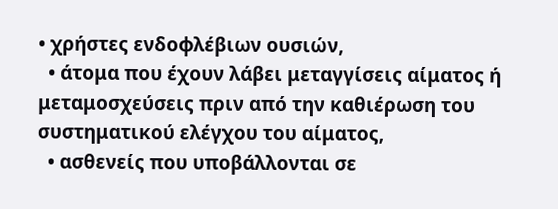• χρήστες ενδοφλέβιων ουσιών,
  • άτομα που έχουν λάβει μεταγγίσεις αίματος ή μεταμοσχεύσεις πριν από την καθιέρωση του συστηματικού ελέγχου του αίματος,
  • ασθενείς που υποβάλλονται σε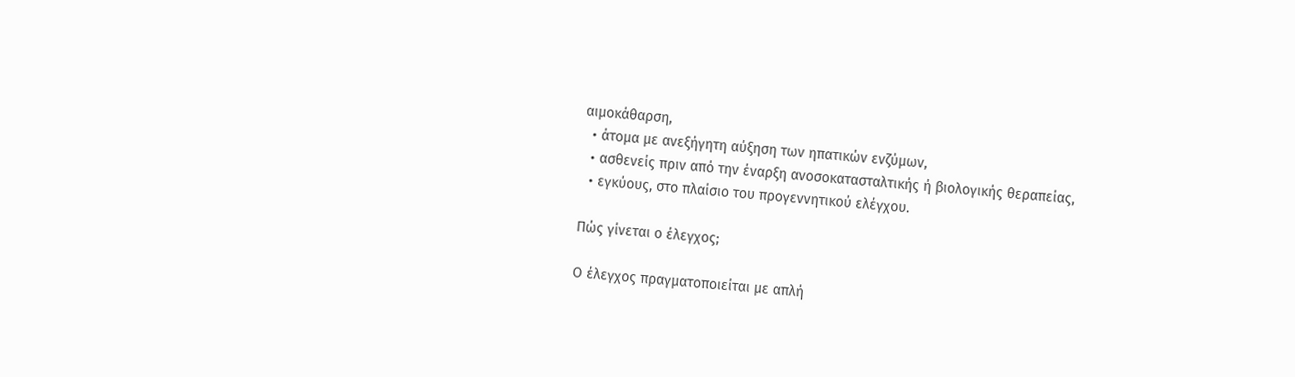αιμοκάθαρση,
  • άτομα με ανεξήγητη αύξηση των ηπατικών ενζύμων,
  • ασθενείς πριν από την έναρξη ανοσοκατασταλτικής ή βιολογικής θεραπείας,
  • εγκύους, στο πλαίσιο του προγεννητικού ελέγχου.

Πώς γίνεται ο έλεγχος;

Ο έλεγχος πραγματοποιείται με απλή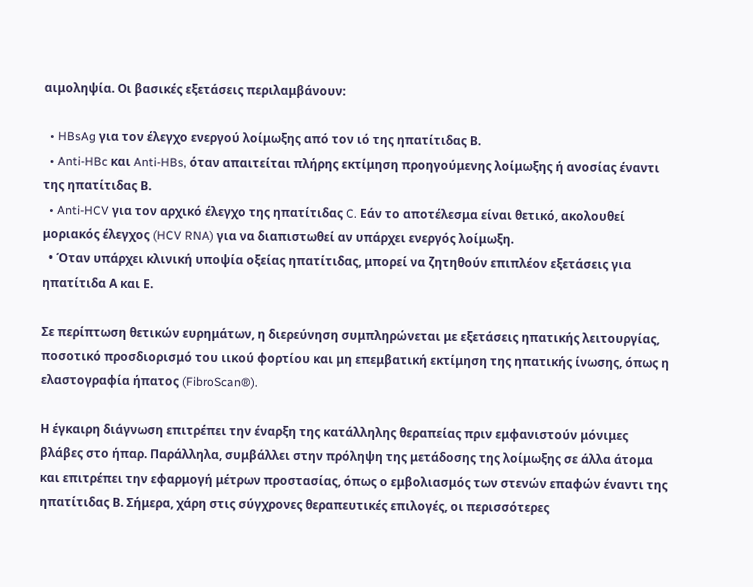αιμοληψία. Οι βασικές εξετάσεις περιλαμβάνουν:

  • HBsAg για τον έλεγχο ενεργού λοίμωξης από τον ιό της ηπατίτιδας Β.
  • Anti-HBc και Anti-HBs, όταν απαιτείται πλήρης εκτίμηση προηγούμενης λοίμωξης ή ανοσίας έναντι της ηπατίτιδας Β.
  • Anti-HCV για τον αρχικό έλεγχο της ηπατίτιδας C. Εάν το αποτέλεσμα είναι θετικό, ακολουθεί μοριακός έλεγχος (HCV RNA) για να διαπιστωθεί αν υπάρχει ενεργός λοίμωξη.
  • Όταν υπάρχει κλινική υποψία οξείας ηπατίτιδας, μπορεί να ζητηθούν επιπλέον εξετάσεις για ηπατίτιδα Α και Ε.

Σε περίπτωση θετικών ευρημάτων, η διερεύνηση συμπληρώνεται με εξετάσεις ηπατικής λειτουργίας, ποσοτικό προσδιορισμό του ιικού φορτίου και μη επεμβατική εκτίμηση της ηπατικής ίνωσης, όπως η ελαστογραφία ήπατος (FibroScan®).

Η έγκαιρη διάγνωση επιτρέπει την έναρξη της κατάλληλης θεραπείας πριν εμφανιστούν μόνιμες βλάβες στο ήπαρ. Παράλληλα, συμβάλλει στην πρόληψη της μετάδοσης της λοίμωξης σε άλλα άτομα και επιτρέπει την εφαρμογή μέτρων προστασίας, όπως ο εμβολιασμός των στενών επαφών έναντι της ηπατίτιδας Β. Σήμερα, χάρη στις σύγχρονες θεραπευτικές επιλογές, οι περισσότερες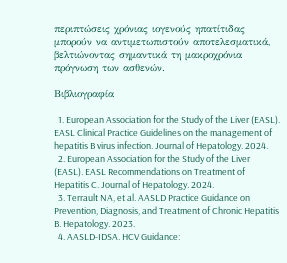περιπτώσεις χρόνιας ιογενούς ηπατίτιδας μπορούν να αντιμετωπιστούν αποτελεσματικά, βελτιώνοντας σημαντικά τη μακροχρόνια πρόγνωση των ασθενών.

Βιβλιογραφία

  1. European Association for the Study of the Liver (EASL). EASL Clinical Practice Guidelines on the management of hepatitis B virus infection. Journal of Hepatology. 2024.
  2. European Association for the Study of the Liver (EASL). EASL Recommendations on Treatment of Hepatitis C. Journal of Hepatology. 2024.
  3. Terrault NA, et al. AASLD Practice Guidance on Prevention, Diagnosis, and Treatment of Chronic Hepatitis B. Hepatology. 2023.
  4. AASLD-IDSA. HCV Guidance: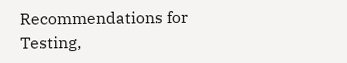Recommendations for Testing,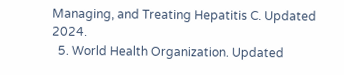Managing, and Treating Hepatitis C. Updated 2024.
  5. World Health Organization. Updated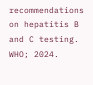recommendations on hepatitis B and C testing. WHO; 2024.